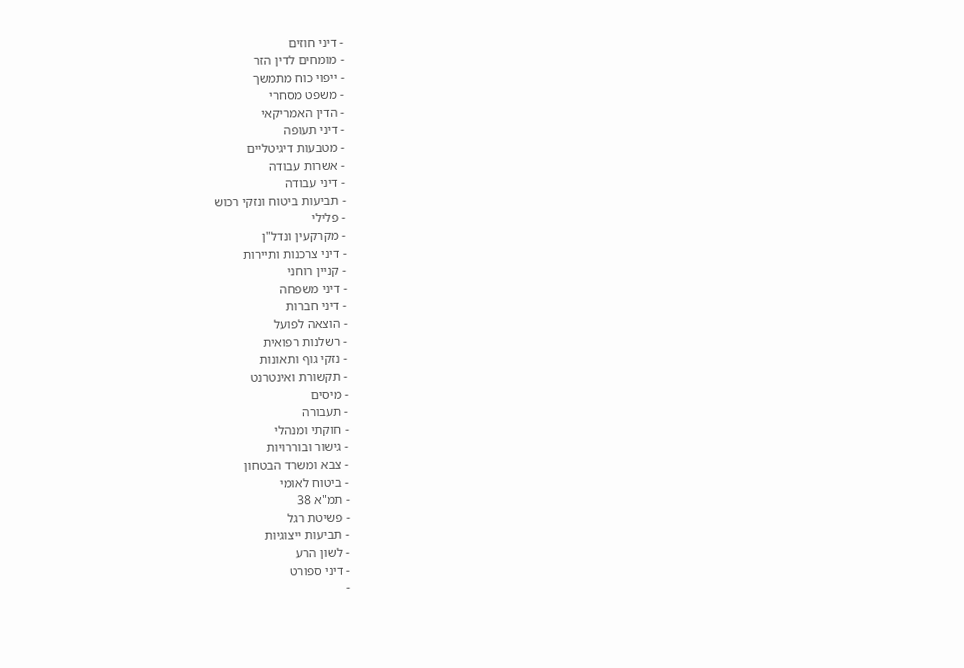- דיני חוזים
- מומחים לדין הזר
- ייפוי כוח מתמשך
- משפט מסחרי
- הדין האמריקאי
- דיני תעופה
- מטבעות דיגיטליים
- אשרות עבודה
- דיני עבודה
- תביעות ביטוח ונזקי רכוש
- פלילי
- מקרקעין ונדל"ן
- דיני צרכנות ותיירות
- קניין רוחני
- דיני משפחה
- דיני חברות
- הוצאה לפועל
- רשלנות רפואית
- נזקי גוף ותאונות
- תקשורת ואינטרנט
- מיסים
- תעבורה
- חוקתי ומנהלי
- גישור ובוררויות
- צבא ומשרד הבטחון
- ביטוח לאומי
- תמ"א 38
- פשיטת רגל
- תביעות ייצוגיות
- לשון הרע
- דיני ספורט
-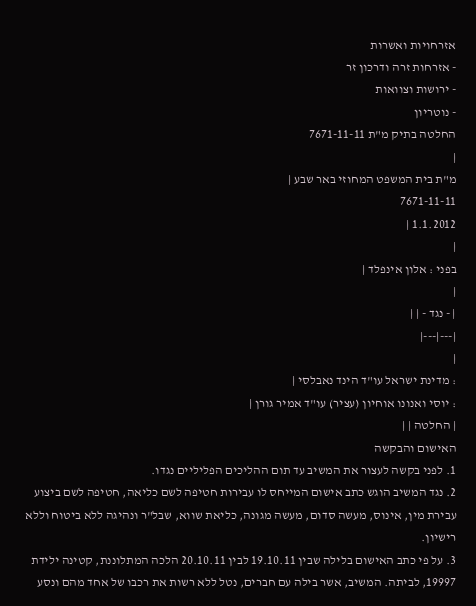אזרחויות ואשרות
- אזרחות זרה ודרכון זר
- ירושות וצוואות
- נוטריון
החלטה בתיק מ"ת 7671-11-11
|
מ"ת בית המשפט המחוזי באר שבע |
7671-11-11
1.1.2012 |
|
בפני : אלון אינפלד |
|
| - נגד - | |
|---|---|
|
: מדינת ישראל עו"ד הינד נאבלסי |
: יוסי ואנונו אוחיון (עציר) עו"ד אמיר גורן |
| החלטה | |
האישום והבקשה
1. לפני בקשה לעצור את המשיב עד תום ההליכים הפליליים נגדו.
2. נגד המשיב הוגש כתב אישום המייחס לו עבירות חטיפה לשם כליאה, חטיפה לשם ביצוע עבירת מין, אינוס, מעשה סדום, מעשה מגונה, כליאת שווא, שבל"ר ונהיגה ללא ביטוח וללא רישיון.
3. על פי כתב האישום בלילה שבין 19.10.11 לבין 20.10.11 הלכה המתלוננת, קטינה ילידת 19997, לביתה. המשיב, אשר בילה עם חברים, נטל ללא רשות את רכבו של אחד מהם ונסע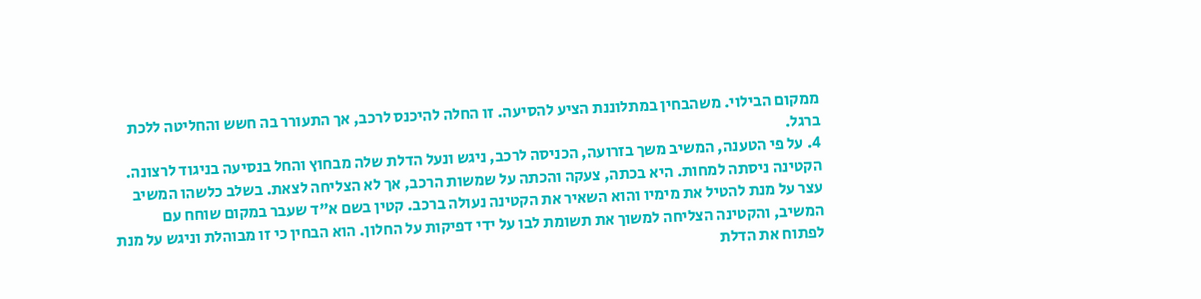ממקום הבילוי. משהבחין במתלוננת הציע להסיעה. זו החלה להיכנס לרכב, אך התעורר בה חשש והחליטה ללכת ברגל.
4. על פי הטענה, המשיב משך בזרועה, הכניסה לרכב, ניגש ונעל הדלת שלה מבחוץ והחל בנסיעה בניגוד לרצונה. הקטינה ניסתה למחות. היא בכתה, צעקה והכתה על שמשות הרכב, אך לא הצליחה לצאת. בשלב כלשהו המשיב עצר על מנת להטיל את מימיו והוא השאיר את הקטינה נעולה ברכב. קטין בשם א"ד שעבר במקום שוחח עם המשיב, והקטינה הצליחה למשוך את תשומת לבו על ידי דפיקות על החלון. הוא הבחין כי זו מבוהלת וניגש על מנת לפתוח את הדלת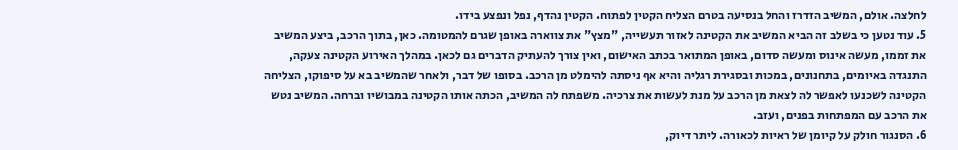לחלצה. אולם, המשיב הזדרז והחל בנסיעה בטרם הצליח הקטין לפתוח. הקטין נהדף, נפל ונפצע בידו.
5. עוד נטען כי בשלב זה הביא המשיב את הקטינה לאזור תעשייה, "מצץ" את צווארה באופן שגרם להמטומה. כאן, בתוך הרכב, ביצע המשיב את זממו, מעשה אינוס ומעשה סדום, באופן המתואר בכתב האישום, ואין צורך להעתיק הדברים גם לכאן. במהלך האירוע הקטינה צעקה, התנגדה באיומים, בתחנונים, במכות ובסגירת רגליה והיא אף ניסתה להימלט מן הרכב. בסופו של דבר, ולאחר שהמשיב בא על סיפוקו, הצליחה הקטינה לשכנעו לאפשר לה לצאת מן הרכב על מנת לעשות את צרכיה. משפתח לה המשיב, הכתה אותו הקטינה במבושיו וברחה. המשיב נטש את הרכב עם המפתחות בפנים, ועזב.
6. הסנגור חולק על קיומן של ראיות לכאורה. ליתר דיוק,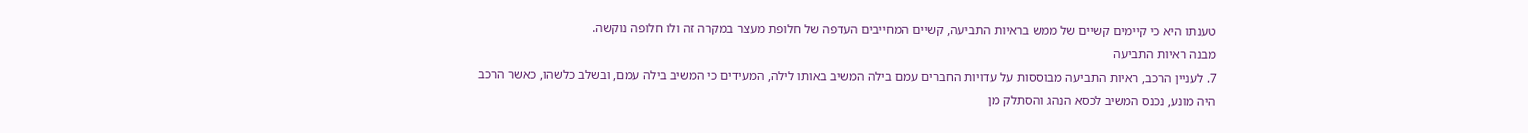טענתו היא כי קיימים קשיים של ממש בראיות התביעה, קשיים המחייבים העדפה של חלופת מעצר במקרה זה ולו חלופה נוקשה.
מבנה ראיות התביעה
7. לעניין הרכב, ראיות התביעה מבוססות על עדויות החברים עמם בילה המשיב באותו לילה, המעידים כי המשיב בילה עמם, ובשלב כלשהו, כאשר הרכב היה מונע, נכנס המשיב לכסא הנהג והסתלק מן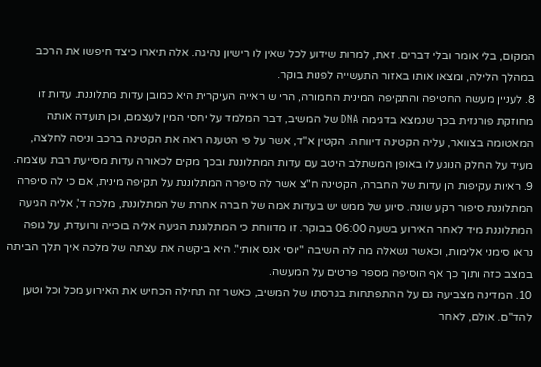המקום, בלי אומר ובלי דברים. זאת, למרות שידוע לכל שאין לו רישיון נהיגה. אלה תיארו כיצד חיפשו את הרכב במהלך הלילה, ומצאו אותו באזור התעשייה לפנות בוקר.
8. לעניין מעשה החטיפה והתקיפה המינית החמורה, הרי ש ראייה העיקרית היא כמובן עדות מתלוננת. עדות זו מחוזקת פורנזית בכך שנמצא בדגימה DNA של המשיב, דבר המלמד על יחסי המין לעצמם, וכן תועדה אותה המאטומה בצוואר, עליה הקטינה דיווחה. הקטין א"ד, אשר על פי הטענה ראה את הקטינה ברכב וניסה לחלצה, מעיד על החלק הנוגע לו באופן המשתלב היטב עם עדות המתלוננת ובכך מקים לכאורה עדות מסייעת רבת עוצמה.
9. ראיות עקיפות הן עדות של החברה, הקטינה ח"צ אשר לה סיפרה המתלוננת על תקיפה מינית, אם כי לה סיפרה המתלוננת סיפור רקע שונה. סיוע של ממש יש בעדות אמה של חברה אחרת של המתלוננת, מלכה ד', אליה הגיעה המתלוננת מיד לאחר האירוע בשעה 06:00 בבוקר. זו מדווחת כי המתלוננת הגיעה אליה בוכייה ורועדת, על גופה נראו סימני אלימות, וכאשר נשאלה מה לה השיבה "יוסי אנס אותי". היא ביקשה את עצתה של מלכה איך תלך הביתה במצב כזה ותוך כך אף הוסיפה מספר פרטים על המעשה.
10. המדינה מצביעה גם על ההתפתחות בגרסתו של המשיב, כאשר זה תחילה הכחיש את האירוע מכל וכל וטען להד"ם. אולם, לאחר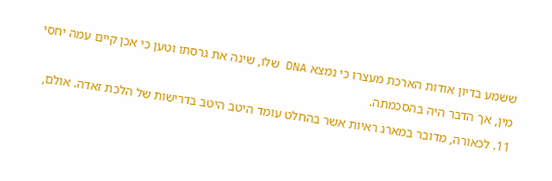ששמע בדיון אודות הארכת מעצרו כי נמצא DNA שלו, שינה את גרסתו וטען כי אכן קיים עמה יחסי מין, אך הדבר היה בהסכמתה.
11. לכאורה, מדובר במארג ראיות אשר בהחלט עומד היטב היטב בדרישות של הלכת זאדה. אולם,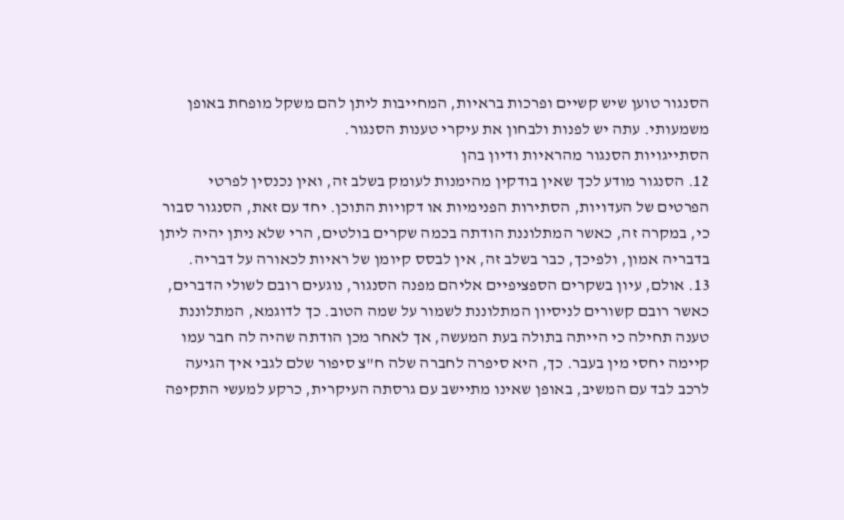הסנגור טוען שיש קשיים ופרכות בראיות, המחייבות ליתן להם משקל מופחת באופן משמעותי. עתה יש לפנות ולבחון את עיקרי טענות הסנגור.
הסתייגויות הסנגור מהראיות ודיון בהן
12. הסנגור מודע לכך שאין בודקין מהימנות לעומק בשלב זה, ואין נכנסין לפרטי הפרטים של העדויות, הסתירות הפנימיות או דקויות התוכן. יחד עם זאת, הסנגור סבור כי, במקרה זה, כאשר המתלוננת הודתה בכמה שקרים בולטים, הרי שלא ניתן יהיה ליתן בדבריה אמון, ולפיכך, כבר בשלב זה, אין לבסס קיומן של ראיות לכאורה על דבריה.
13. אולם, עיון בשקרים הספציפיים אליהם מפנה הסנגור, נוגעים רובם לשולי הדברים, כאשר רובם קשורים לניסיון המתלוננת לשמור על שמה הטוב. כך לדוגמא, המתלוננת טענה תחילה כי הייתה בתולה בעת המעשה, אך לאחר מכן הודתה שהיה לה חבר עמו קיימה יחסי מין בעבר. כך, היא סיפרה לחברה שלה ח"צ סיפור שלם לגבי איך הגיעה לרכב לבד עם המשיב, באופן שאינו מתיישב עם גרסתה העיקרית, כרקע למעשי התקיפה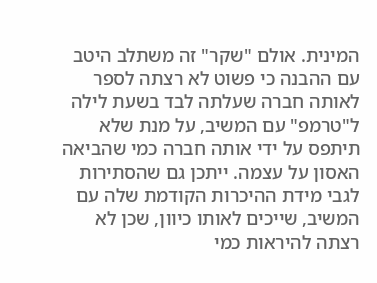המינית. אולם "שקר" זה משתלב היטב עם ההבנה כי פשוט לא רצתה לספר לאותה חברה שעלתה לבד בשעת לילה ל"טרמפ" עם המשיב, על מנת שלא תיתפס על ידי אותה חברה כמי שהביאה האסון על עצמה. ייתכן גם שהסתירות לגבי מידת ההיכרות הקודמת שלה עם המשיב, שייכים לאותו כיוון, שכן לא רצתה להיראות כמי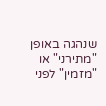שנהגה באופן "מתירני" או "מזמין" לפני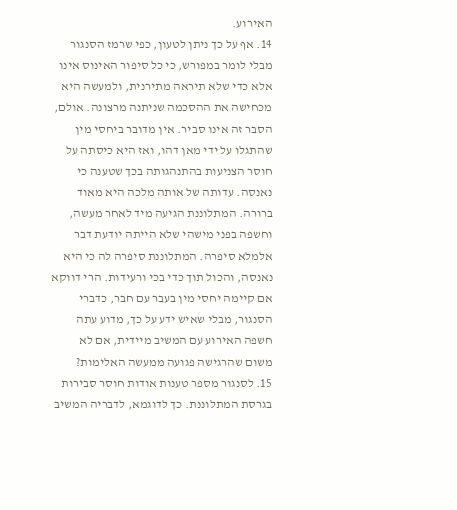האירוע.
14. אף על כך ניתן לטעון, כפי שרמז הסנגור מבלי לומר במפורש, כי כל סיפור האינוס אינו אלא כדי שלא תיראה מתירנית, ולמעשה היא מכחישה את ההסכמה שניתנה מרצונה. אולם, הסבר זה אינו סביר. אין מדובר ביחסי מין שהתגלו על ידי מאן דהו, ואז היא כיסתה על חוסר הצניעות בהתנהגותה בכך שטענה כי נאנסה. עדותה של אותה מלכה היא מאוד ברורה. המתלוננת הגיעה מיד לאחר מעשה, וחשפה בפני מישהי שלא הייתה יודעת דבר אלמלא סיפרה. המתלוננת סיפרה לה כי היא נאנסה, והכול תוך כדי בכי ורעידות. הרי דווקא אם קיימה יחסי מין בעבר עם חבר, כדברי הסנגור, מבלי שאיש ידע על כך, מדוע עתה חשפה האירוע עם המשיב מיידית, אם לא משום שהרגישה פגועה ממעשה האלימות?
15. לסנגור מספר טענות אודות חוסר סבירות בגרסת המתלוננת. כך לדוגמא, לדבריה המשיב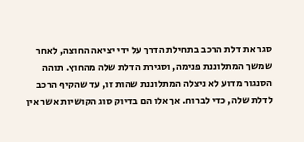סגר את דלת הרכב בתחילת הדרך על ידי יציאה החוצה, לאחר שמשך המתלוננת פנימה, וסגירת הדלת שלה מהחוץ. תוהה הסנגור מדוע לא ניצלה המתלוננת שהות זו, עד שהקיף הרכב לדלת שלה, כדי לברוח. אך אלו הם בדיוק סוג הקושיות אשר אין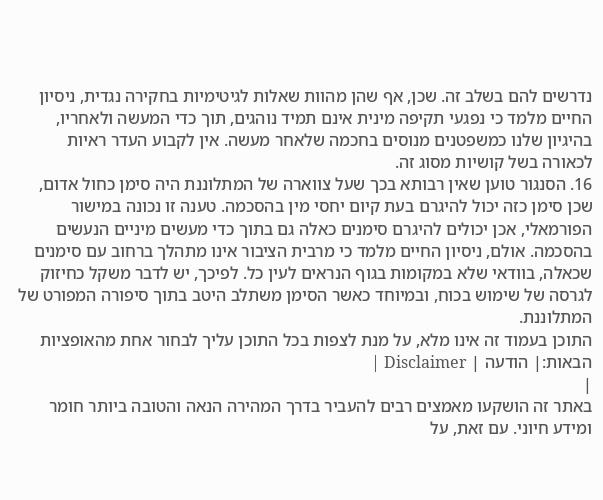נדרשים להם בשלב זה. שכן, אף שהן מהוות שאלות לגיטימיות בחקירה נגדית, ניסיון החיים מלמד כי נפגעי תקיפה מינית אינם תמיד נוהגים, תוך כדי המעשה ולאחריו, בהיגיון שלנו כמשפטנים מנוסים בחכמה שלאחר מעשה. אין לקבוע העדר ראיות לכאורה בשל קושיות מסוג זה.
16. הסנגור טוען שאין רבותא בכך שעל צווארה של המתלוננת היה סימן כחול אדום, שכן סימן כזה יכול להיגרם בעת קיום יחסי מין בהסכמה. טענה זו נכונה במישור הפורמאלי, אכן יכולים להיגרם סימנים כאלה גם בתוך כדי מעשים מיניים הנעשים בהסכמה. אולם, ניסיון החיים מלמד כי מרבית הציבור אינו מתהלך ברחוב עם סימנים שכאלה, בוודאי שלא במקומות בגוף הנראים לעין כל. לפיכך, יש לדבר משקל כחיזוק לגרסה של שימוש בכוח, ובמיוחד כאשר הסימן משתלב היטב בתוך סיפורה המפורט של המתלוננת.
התוכן בעמוד זה אינו מלא, על מנת לצפות בכל התוכן עליך לבחור אחת מהאופציות הבאות:| הודעה | Disclaimer |
|
באתר זה הושקעו מאמצים רבים להעביר בדרך המהירה הנאה והטובה ביותר חומר ומידע חיוני. עם זאת, על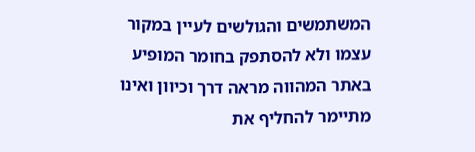המשתמשים והגולשים לעיין במקור עצמו ולא להסתפק בחומר המופיע באתר המהווה מראה דרך וכיוון ואינו מתיימר להחליף את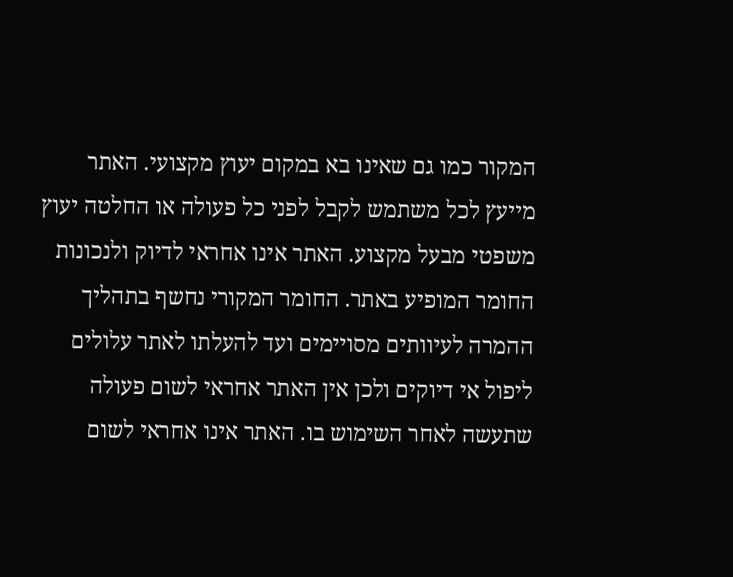המקור כמו גם שאינו בא במקום יעוץ מקצועי. האתר מייעץ לכל משתמש לקבל לפני כל פעולה או החלטה יעוץ משפטי מבעל מקצוע. האתר אינו אחראי לדיוק ולנכונות החומר המופיע באתר. החומר המקורי נחשף בתהליך ההמרה לעיוותים מסויימים ועד להעלתו לאתר עלולים ליפול אי דיוקים ולכן אין האתר אחראי לשום פעולה שתעשה לאחר השימוש בו. האתר אינו אחראי לשום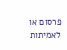פרסום או לאמיתות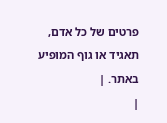פרטים של כל אדם, תאגיד או גוף המופיע באתר. |
|